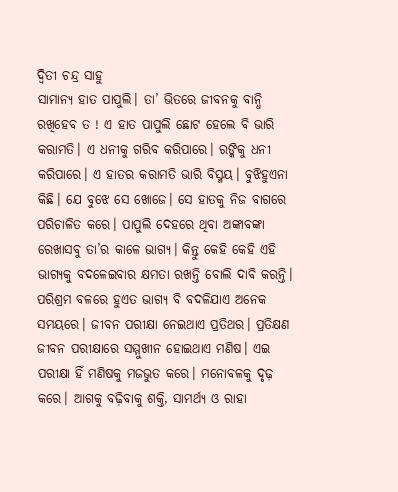ଦ୍ୱିତୀ ଚନ୍ଦ୍ର ସାହୁ
ସାମାନ୍ୟ ହାତ ପାପୁଲି। ତା’ ଭିତରେ ଜୀବନକୁ ବାନ୍ଧି ରଖିହେବ ତ ! ଏ ହାତ ପାପୁଲି ଛୋଟ ହେଲେ ବି ଭାରି କରାମତି। ଏ ଧନୀକୁ ଗରିବ କରିପାରେ। ରଙ୍କିକୁ ଧନୀ କରିପାରେ। ଏ ହାତର କରାମତି ଭାରି ବିସ୍ମୟ। ବୁଝିହୁଏନା କିଛି। ଯେ ବୁଝେ ସେ ଖୋଜେ। ସେ ହାତକୁ ନିଜ ବାଗରେ ପରିଚାଳିତ କରେ। ପାପୁଲି ଦେହରେ ଥିବା ଅଙ୍କାବଙ୍କା ରେଖାସବୁ ତା’ର କାଳେ ଭାଗ୍ୟ। କିନ୍ତୁ କେହି କେହି ଏହି ଭାଗ୍ୟକୁ ବଦଳେଇବାର କ୍ଷମତା ରଖନ୍ତି ବୋଲି ଦାବି କରନ୍ତି। ପରିଶ୍ରମ ବଳରେ ହୁଏତ ଭାଗ୍ୟ ବି ବଦଳିଯାଏ ଅନେକ ସମୟରେ। ଜୀବନ ପରୀକ୍ଷା ନେଇଥାଏ ପ୍ରତିଥର। ପ୍ରତିକ୍ଷଣ ଜୀବନ ପରୀକ୍ଷାରେ ସମ୍ମୁଖୀନ ହୋଇଥାଏ ମଣିଷ। ଏଇ ପରୀକ୍ଷା ହିଁ ମଣିଷକୁ ମଜଭୁତ କରେ। ମନୋବଳକୁ ଦୃଢ଼ କରେ। ଆଗକୁ ବଢ଼ିବାକୁ ଶକ୍ତି, ସାମର୍ଥ୍ୟ ଓ ରାହା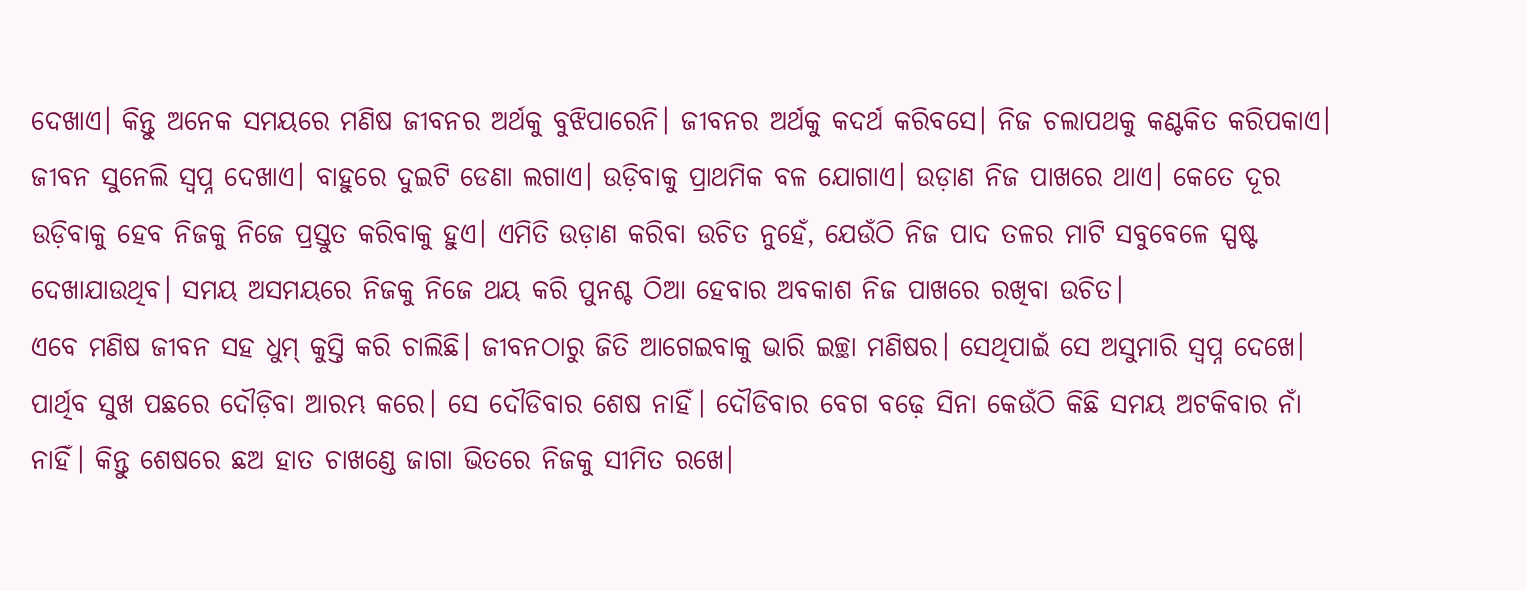ଦେଖାଏ। କିନ୍ତୁ ଅନେକ ସମୟରେ ମଣିଷ ଜୀବନର ଅର୍ଥକୁ ବୁଝିପାରେନି। ଜୀବନର ଅର୍ଥକୁ କଦର୍ଥ କରିବସେ। ନିଜ ଚଲାପଥକୁ କଣ୍ଟକିତ କରିପକାଏ। ଜୀବନ ସୁନେଲି ସ୍ବପ୍ନ ଦେଖାଏ। ବାହୁରେ ଦୁଇଟି ଡେଣା ଲଗାଏ। ଉଡ଼ିବାକୁ ପ୍ରାଥମିକ ବଳ ଯୋଗାଏ। ଉଡ଼ାଣ ନିଜ ପାଖରେ ଥାଏ। କେତେ ଦୂର ଉଡ଼ିବାକୁ ହେବ ନିଜକୁ ନିଜେ ପ୍ରସ୍ତୁତ କରିବାକୁ ହୁଏ। ଏମିତି ଉଡ଼ାଣ କରିବା ଉଚିତ ନୁହେଁ, ଯେଉଁଠି ନିଜ ପାଦ ତଳର ମାଟି ସବୁବେଳେ ସ୍ପଷ୍ଟ ଦେଖାଯାଉଥିବ। ସମୟ ଅସମୟରେ ନିଜକୁ ନିଜେ ଥୟ କରି ପୁନଶ୍ଚ ଠିଆ ହେବାର ଅବକାଶ ନିଜ ପାଖରେ ରଖିବା ଉଚିତ।
ଏବେ ମଣିଷ ଜୀବନ ସହ ଧୁମ୍ କୁସ୍ତି କରି ଚାଲିଛି। ଜୀବନଠାରୁ ଜିତି ଆଗେଇବାକୁ ଭାରି ଇଚ୍ଛା ମଣିଷର। ସେଥିପାଇଁ ସେ ଅସୁମାରି ସ୍ବପ୍ନ ଦେଖେ। ପାର୍ଥିବ ସୁଖ ପଛରେ ଦୌଡ଼ିବା ଆରମ୍ଭ କରେ। ସେ ଦୌଡିବାର ଶେଷ ନାହିଁ। ଦୌଡିବାର ବେଗ ବଢ଼େ ସିନା କେଉଁଠି କିଛି ସମୟ ଅଟକିବାର ନାଁ ନାହିଁ। କିନ୍ତୁ ଶେଷରେ ଛଅ ହାତ ଚାଖଣ୍ଡେ ଜାଗା ଭିତରେ ନିଜକୁ ସୀମିତ ରଖେ।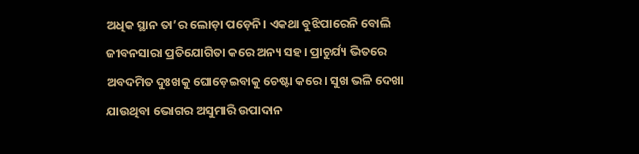ଅଧିକ ସ୍ଥାନ ତା’ର ଲୋଡ଼ା ପଡ଼େନି। ଏକଥା ବୁଝିପାରେନି ବୋଲି ଜୀବନସାରା ପ୍ରତିଯୋଗିତା କରେ ଅନ୍ୟ ସହ। ପ୍ରାଚୁର୍ଯ୍ୟ ଭିତରେ ଅବଦମିତ ଦୁଃଖକୁ ଘୋଡ଼େଇବାକୁ ଚେଷ୍ଟା କରେ। ସୁଖ ଭଳି ଦେଖା ଯାଉଥିବା ଭୋଗର ଅସୁମାରି ଉପାଦାନ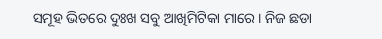ସମୂହ ଭିତରେ ଦୁଃଖ ସବୁ ଆଖିମିଟିକା ମାରେ। ନିଜ ଛଡା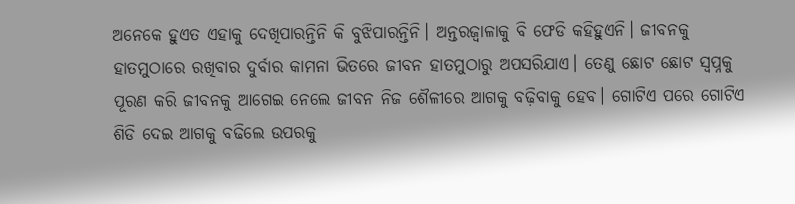ଅନେକେ ହୁଏତ ଏହାକୁ ଦେଖିପାରନ୍ତିନି କି ବୁଝିପାରନ୍ତିନି। ଅନ୍ତରଜ୍ୱାଳାକୁ ବି ଫେଡି କହିହୁଏନି। ଜୀବନକୁ ହାତମୁଠାରେ ରଖିବାର ଦୁର୍ବାର କାମନା ଭିତରେ ଜୀବନ ହାତମୁଠାରୁ ଅପସରିଯାଏ। ତେଣୁ ଛୋଟ ଛୋଟ ସ୍ବପ୍ନକୁ ପୂରଣ କରି ଜୀବନକୁ ଆଗେଇ ନେଲେ ଜୀବନ ନିଜ ଶୈଳୀରେ ଆଗକୁ ବଢ଼ିବାକୁ ହେବ। ଗୋଟିଏ ପରେ ଗୋଟିଏ ଶିଡି ଦେଇ ଆଗକୁ ବଢିଲେ ଉପରକୁ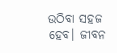ଉଠିବା ସହଜ ହେବ। ଜୀବନ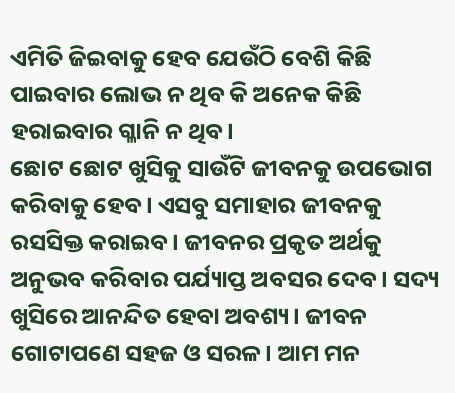ଏମିତି ଜିଇବାକୁ ହେବ ଯେଉଁଠି ବେଶି କିଛି ପାଇବାର ଲୋଭ ନ ଥିବ କି ଅନେକ କିଛି ହରାଇବାର ଗ୍ଳାନି ନ ଥିବ।
ଛୋଟ ଛୋଟ ଖୁସିକୁ ସାଉଁଟି ଜୀବନକୁ ଉପଭୋଗ କରିବାକୁ ହେବ। ଏସବୁ ସମାହାର ଜୀବନକୁ ରସସିକ୍ତ କରାଇବ। ଜୀବନର ପ୍ରକୃତ ଅର୍ଥକୁ ଅନୁଭବ କରିବାର ପର୍ଯ୍ୟାପ୍ତ ଅବସର ଦେବ। ସଦ୍ୟ ଖୁସିରେ ଆନନ୍ଦିତ ହେବା ଅବଶ୍ୟ। ଜୀବନ ଗୋଟାପଣେ ସହଜ ଓ ସରଳ। ଆମ ମନ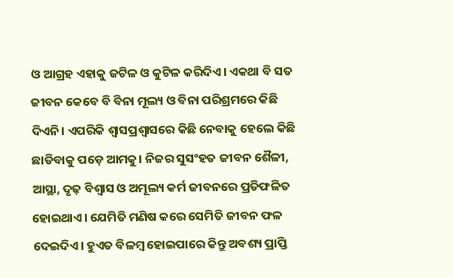ଓ ଆଗ୍ରହ ଏହାକୁ ଜଟିଳ ଓ କୁଟିଳ କରିଦିଏ। ଏକଥା ବି ସତ ଜୀବନ କେବେ ବି ବିନା ମୂଲ୍ୟ ଓ ବିନା ପରିଶ୍ରମରେ କିଛି ଦିଏନି। ଏପରିକି ଶ୍ୱାସପ୍ରଶ୍ୱାସରେ କିଛି ନେବାକୁ ହେଲେ କିଛି ଛାଡିବାକୁ ପଡ଼େ ଆମକୁ। ନିଜର ସୁସଂହତ ଜୀବନ ଶୈଳୀ, ଆସ୍ଥା, ଦୃଢ଼ ବିଶ୍ୱାସ ଓ ଅମୂଲ୍ୟ କର୍ମ ଜୀବନରେ ପ୍ରତିଫଳିତ ହୋଇଥାଏ। ଯେମିତି ମଣିଷ କରେ ସେମିତି ଜୀବନ ଫଳ ଦେଇଦିଏ। ହୁଏତ ବିଳମ୍ବ ହୋଇପାରେ କିନ୍ତୁ ଅବଶ୍ୟ ପ୍ରାପ୍ତି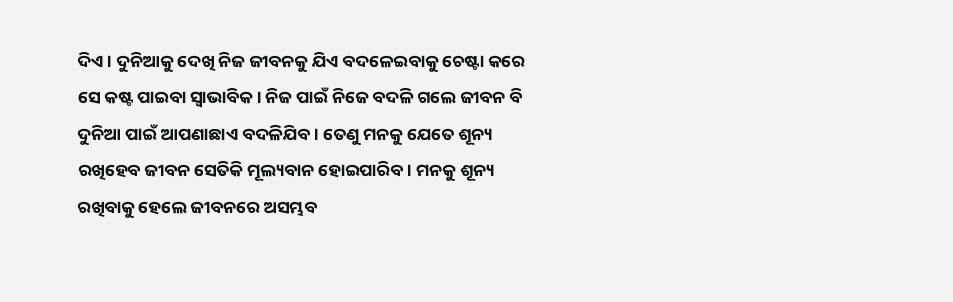ଦିଏ। ଦୁନିଆକୁ ଦେଖି ନିଜ ଜୀବନକୁ ଯିଏ ବଦଳେଇବାକୁ ଚେଷ୍ଟା କରେ ସେ କଷ୍ଟ ପାଇବା ସ୍ବାଭାବିକ। ନିଜ ପାଇଁ ନିଜେ ବଦଳି ଗଲେ ଜୀବନ ବି ଦୁନିଆ ପାଇଁ ଆପଣାଛାଏ ବଦଳିଯିବ। ତେଣୁ ମନକୁ ଯେତେ ଶୂନ୍ୟ ରଖିହେବ ଜୀବନ ସେତିକି ମୂଲ୍ୟବାନ ହୋଇପାରିବ। ମନକୁ ଶୂନ୍ୟ ରଖିବାକୁ ହେଲେ ଜୀବନରେ ଅସମ୍ଭବ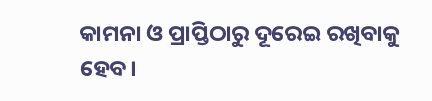କାମନା ଓ ପ୍ରାପ୍ତିଠାରୁ ଦୂରେଇ ରଖିବାକୁ ହେବ।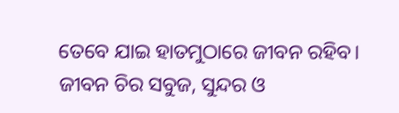ତେବେ ଯାଇ ହାତମୁଠାରେ ଜୀବନ ରହିବ। ଜୀବନ ଚିର ସବୁଜ, ସୁନ୍ଦର ଓ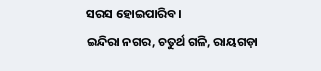ସରସ ହୋଇପାରିବ।
ଇନ୍ଦିରା ନଗର, ଚତୁର୍ଥ ଗଳି, ରାୟଗଡ଼ା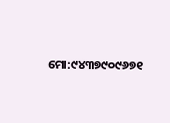ମୋ:୯୪୩୭୯୦୯୬୭୧